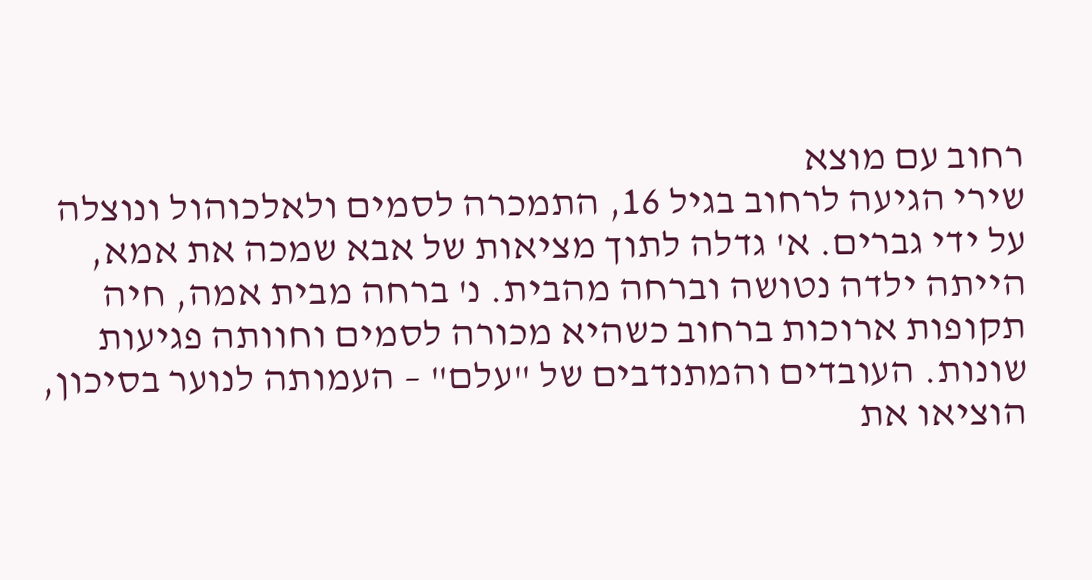רחוב עם מוצא
שירי הגיעה לרחוב בגיל 16, התמכרה לסמים ולאלכוהול ונוצלה על ידי גברים. א' גדלה לתוך מציאות של אבא שמכה את אמא, הייתה ילדה נטושה וברחה מהבית. נ' ברחה מבית אמה, חיה תקופות ארוכות ברחוב כשהיא מכורה לסמים וחוותה פגיעות שונות. העובדים והמתנדבים של "עלם" – העמותה לנוער בסיכון, הוציאו את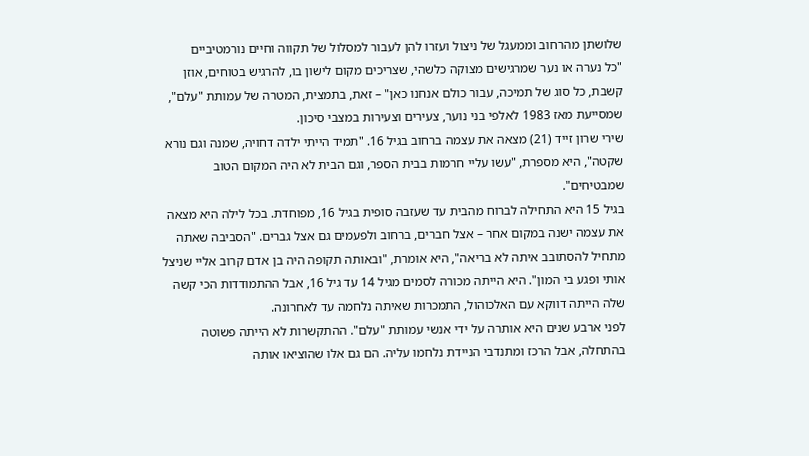שלושתן מהרחוב וממעגל של ניצול ועזרו להן לעבור למסלול של תקווה וחיים נורמטיביים
"כל נערה או נער שמרגישים מצוקה כלשהי, שצריכים מקום לישון בו, להרגיש בטוחים, אוזן קשבת, כל סוג של תמיכה, עבור כולם אנחנו כאן" – זאת, בתמצית, המטרה של עמותת "עלם", שמסייעת מאז 1983 לאלפי בני נוער, צעירים וצעירות במצבי סיכון.
שירי שרון זייד (21) מצאה את עצמה ברחוב בגיל 16. "תמיד הייתי ילדה דחויה, שמנה וגם נורא שקטה", היא מספרת, "עשו עליי חרמות בבית הספר, וגם הבית לא היה המקום הטוב שמבטיחים".
בגיל 15 היא התחילה לברוח מהבית עד שעזבה סופית בגיל 16, מפוחדת. בכל לילה היא מצאה את עצמה ישנה במקום אחר – אצל חברים, ברחוב ולפעמים גם אצל גברים. "הסביבה שאתה מתחיל להסתובב איתה לא בריאה", היא אומרת, "ובאותה תקופה היה בן אדם קרוב אליי שניצל אותי ופגע בי המון". היא הייתה מכורה לסמים מגיל 14 עד גיל 16, אבל ההתמודדות הכי קשה שלה הייתה דווקא עם האלכוהול, התמכרות שאיתה נלחמה עד לאחרונה.
לפני ארבע שנים היא אותרה על ידי אנשי עמותת "עלם". ההתקשרות לא הייתה פשוטה בהתחלה, אבל הרכז ומתנדבי הניידת נלחמו עליה. הם גם אלו שהוציאו אותה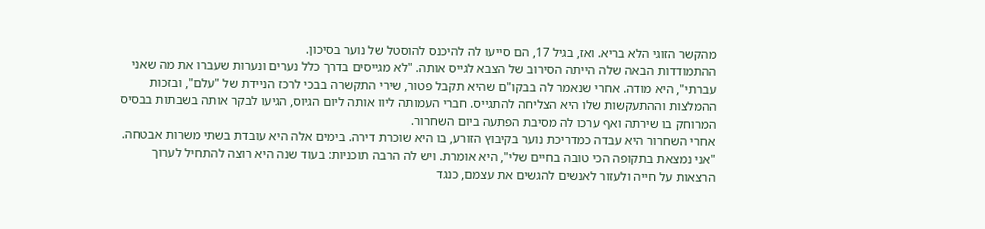מהקשר הזוגי הלא בריא. ואז, בגיל 17, הם סייעו לה להיכנס להוסטל של נוער בסיכון.
ההתמודדות הבאה שלה הייתה הסירוב של הצבא לגייס אותה. "לא מגייסים בדרך כלל נערים ונערות שעברו את מה שאני עברתי", היא מודה. אחרי שנאמר לה בבקו"ם שהיא תקבל פטור, שירי התקשרה בבכי לרכז הניידת של "עלם", ובזכות ההמלצות וההתעקשות שלו היא הצליחה להתגייס. חברי העמותה ליוו אותה ליום הגיוס, הגיעו לבקר אותה בשבתות בבסיס המרוחק בו שירתה ואף ערכו לה מסיבת הפתעה ביום השחרור.
אחרי השחרור היא עבדה כמדריכת נוער בקיבוץ הזורע, בו היא שוכרת דירה. בימים אלה היא עובדת בשתי משרות אבטחה. "אני נמצאת בתקופה הכי טובה בחיים שלי", היא אומרת. ויש לה הרבה תוכניות: בעוד שנה היא רוצה להתחיל לערוך הרצאות על חייה ולעזור לאנשים להגשים את עצמם, כנגד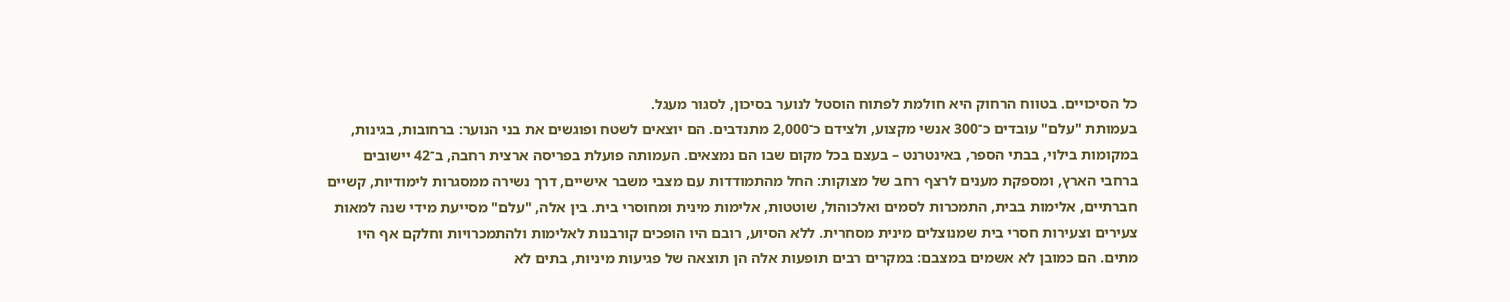כל הסיכויים. בטווח הרחוק היא חולמת לפתוח הוסטל לנוער בסיכון, לסגור מעגל.
בעמותת "עלם" עובדים כ־300 אנשי מקצוע, ולצידם כ־2,000 מתנדבים. הם יוצאים לשטח ופוגשים את בני הנוער: ברחובות, בגינות, במקומות בילוי, בבתי הספר, באינטרנט – בעצם בכל מקום שבו הם נמצאים. העמותה פועלת בפריסה ארצית רחבה, ב־42 יישובים ברחבי הארץ, ומספקת מענים לרצף רחב של מצוקות: החל מהתמודדות עם מצבי משבר אישיים, דרך נשירה ממסגרות לימודיות, קשיים חברתיים, אלימות בבית, התמכרות לסמים ואלכוהול, שוטטות, אלימות מינית ומחוסרי בית. בין אלה, "עלם" מסייעת מידי שנה למאות צעירים וצעירות חסרי בית שמנוצלים מינית מסחרית. ללא הסיוע, רובם היו הופכים קורבנות לאלימות ולהתמכרויות וחלקם אף היו מתים. הם כמובן לא אשמים במצבם: במקרים רבים תופעות אלה הן תוצאה של פגיעות מיניות, בתים לא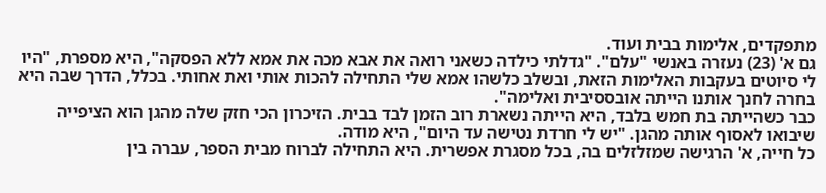מתפקדים, אלימות בבית ועוד.
גם א' (23) נעזרה באנשי "עלם". "גדלתי כילדה כשאני רואה את אבא מכה את אמא ללא הפסקה", היא מספרת, "היו לי סיוטים בעקבות האלימות הזאת, ובשלב כלשהו אמא שלי התחילה להכות אותי ואת אחותי. בכלל, הדרך שבה היא בחרה לחנך אותנו הייתה אובססיבית ואלימה".
כבר כשהייתה בת חמש בלבד, היא הייתה נשארת רוב הזמן לבד בבית. הזיכרון הכי חזק שלה מהגן הוא הציפייה שיבואו לאסוף אותה מהגן. "יש לי חרדת נטישה עד היום", היא מודה.
כל חייה, א' הרגישה שמזלזלים בה, בכל מסגרת אפשרית. היא התחילה לברוח מבית הספר, עברה בין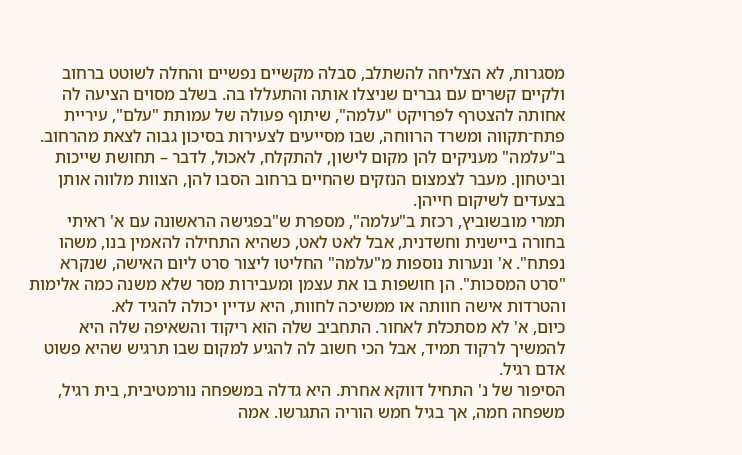מסגרות, לא הצליחה להשתלב, סבלה מקשיים נפשיים והחלה לשוטט ברחוב ולקיים קשרים עם גברים שניצלו אותה והתעללו בה. בשלב מסוים הציעה לה אחותה להצטרף לפרויקט "עלמה", שיתוף פעולה של עמותת "עלם", עיריית פתח־תקווה ומשרד הרווחה, שבו מסייעים לצעירות בסיכון גבוה לצאת מהרחוב. ב"עלמה" מעניקים להן מקום לישון, להתקלח, לאכול, לדבר – תחושת שייכות וביטחון. מעבר לצמצום הנזקים שהחיים ברחוב הסבו להן, הצוות מלווה אותן בצעדים לשיקום חייהן.
תמרי מובשוביץ, רכזת ב"עלמה", מספרת ש"בפגישה הראשונה עם א' ראיתי בחורה ביישנית וחשדנית, אבל לאט לאט, כשהיא התחילה להאמין בנו, משהו נפתח". א' ונערות נוספות מ"עלמה" החליטו ליצור סרט ליום האישה, שנקרא "סרט המסכות". הן חושפות בו את עצמן ומעבירות מסר שלא משנה כמה אלימות והטרדות אישה חוותה או ממשיכה לחוות, היא עדיין יכולה להגיד לא.
כיום, א' לא מסתכלת לאחור. התחביב שלה הוא ריקוד והשאיפה שלה היא להמשיך לרקוד תמיד, אבל הכי חשוב לה להגיע למקום שבו תרגיש שהיא פשוט אדם רגיל.
הסיפור של נ' התחיל דווקא אחרת. היא גדלה במשפחה נורמטיבית, בית רגיל, משפחה חמה, אך בגיל חמש הוריה התגרשו. אמה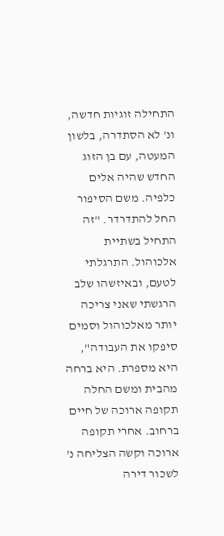התחילה זוגיות חדשה, ונ' לא הסתדרה, בלשון המעטה, עם בן הזוג החדש שהיה אלים כלפיה. משם הסיפור החל להתדרדר. "זה התחיל בשתיית אלכוהול. התרגלתי לטעם, ובאיזשהו שלב הרגשתי שאני צריכה יותר מאלכוהול וסמים סיפקו את העבודה", היא מספרת. היא ברחה מהבית ומשם החלה תקופה ארוכה של חיים ברחוב. אחרי תקופה ארוכה וקשה הצליחה נ' לשכור דירה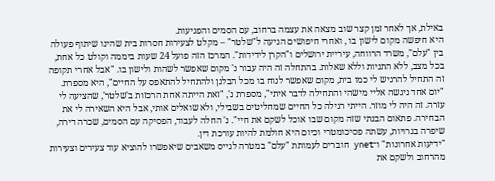באילת, אך לאחר זמן קצר שוב מצאה את עצמה ברחוב, עם הסמים והפגיעות.
היא חיפשה מקום לישון בו , ואחרי חיפושים הגיעה ל"שלטר" – מקלט לצעירות חסרות בית שהינו שיתוף פעולה בין "עלם", משרד הרווחה, עיריית ירושלים ו"הקרן לידידות". המרכז הזה פועל 24 שעות ביממה וקולט כל אחת, בכל מצב, ללא התניות וללא שאלות. בהתחלה זה היה עבור נ' מקום שאפשר לשהות ולישון בו. "אבל אחרי תקופה זה התחיל להרגיש לי כמו בית, מקום שאפשר לנוח בו מכל הבלגן ולהתחיל להתאפס על החיים", היא מספרת.
"יום אחד ניגשה אליי מישהי והתחילה לדבר איתי", מספרת נ', "זאת הייתה אחת הרכזות ב'שלטר', שהציעה לי עזרה. זה היה לי מוזר. הייתי רגילה כל החיים שמחליטים בשבילי, ולא שואלים אותי, אבל היא השאירה לי את הבחירה. פתאום הבנתי שזה מקום שבו אוכל לשקם את חיי". נ' החלה לעבוד, הפסיקה עם הסמים, שכרה דירה, שיפרה בגרויות, עשתה פסיכומטרי וכיום היא חולמת להיות עורכת דין.
"ידיעות אחרונות" ו־ynet חוברים לעמותת "עלם" במטרה לגייס משאבים שיאפשרו להוציא עוד צעירים וצעירות מהרחוב ולשקם את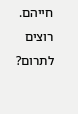חייהם. רוצים לתרום?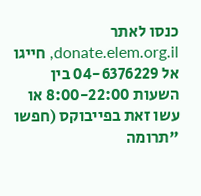כנסו לאתר donate.elem.org.il, חייגו אל 04-6376229 בין השעות 8:00-22:00 או עשו זאת בפייבוקס (חפשו "תרומה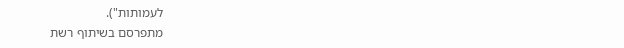לעמותות").
מתפרסם בשיתוף רשת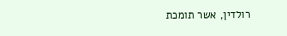רולדין, אשר תומכת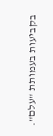בקביעות בעמותת "עלם".